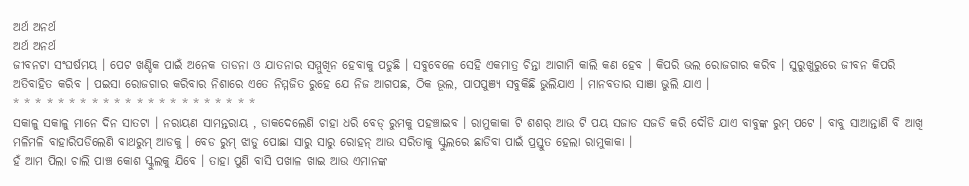ଅର୍ଥ ଅନର୍ଥ
ଅର୍ଥ ଅନର୍ଥ
ଜୀବନଟା ସଂଘର୍ଷମୟ । ପେଟ ଖଣ୍ଡିକ ପାଇଁ ଅନେକ ତାଡନା ଓ ଯାତନାର ସମ୍ମୁଖିନ ହେବାକୁ ପଡୁଛି । ସବୁବେଳେ ସେହି ଏକମାତ୍ର ଚିନ୍ତା ଆଗାମି କାଲି କଣ ହେବ । କିପରି ଭଲ ରୋଜଗାର କରିବ । ସୁରୁଖୁରୁରେ ଜୀବନ କିପରି ଅତିବାହିତ କରିବ । ପଇସା ରୋଜଗାର କରିବାର ନିଶାରେ ଏତେ ନିମ୍ମଜିତ ରୁହେ ଯେ ନିଜ ଆଗପଛ, ଠିକ ଭୂଲ, ପାପପୁଞ୍ୟ ସବୁକିଛି ଭୁଲିଯାଏ । ମାନବତାର ସାଞା ଭୁଲି ଯାଏ ।
* * * * * * * * * * * * * * * * * * * * * *
ସକାଳୁ ସକାଳୁ ମାନେ ଦିନ ସାତଟା । ନରାୟଣ ସାମନ୍ତରାୟ , ଡାକଦେଲେଣି ଚାହା ଧରି ବେଡ୍ ରୁମକୁ ପହଞ୍ଚାଇବ । ରାମୁକାକା ଟି ଶଶର୍ ଆଉ ଟି ପୟ ସଜାଡ ସଜଡି କରି ଦୌଡି ଯାଏ ବାବୁଙ୍କ ରୁମ୍ ପଟେ । ବାବୁ ସାଆନ୍ତାଣି ବି ଆଖି ମଳିମଳି ବାହାରିପଡିଲେଣି ବାଥରୁମ୍ ଆଡକୁ । ବେଡ ରୁମ୍ ଝାଡୁ ପୋଛା ସାରୁ ସାରୁ ରୋହନ୍ ଆଉ ସରିତାକୁ ସ୍କୁଲରେ ଛାଡିବା ପାଇଁ ପ୍ରସ୍ତୁତ ହେଲା ରାମୁକାକା ।
ହଁ ଆମ ପିଲା ଚାଲି ପାଞ୍ଚ କୋଶ ସ୍କୁଲକୁ ଯିବେ । ତାହା ପୁଣି ବାସି ପଖାଳ ଖାଇ ଆଉ ଏମାନଙ୍କ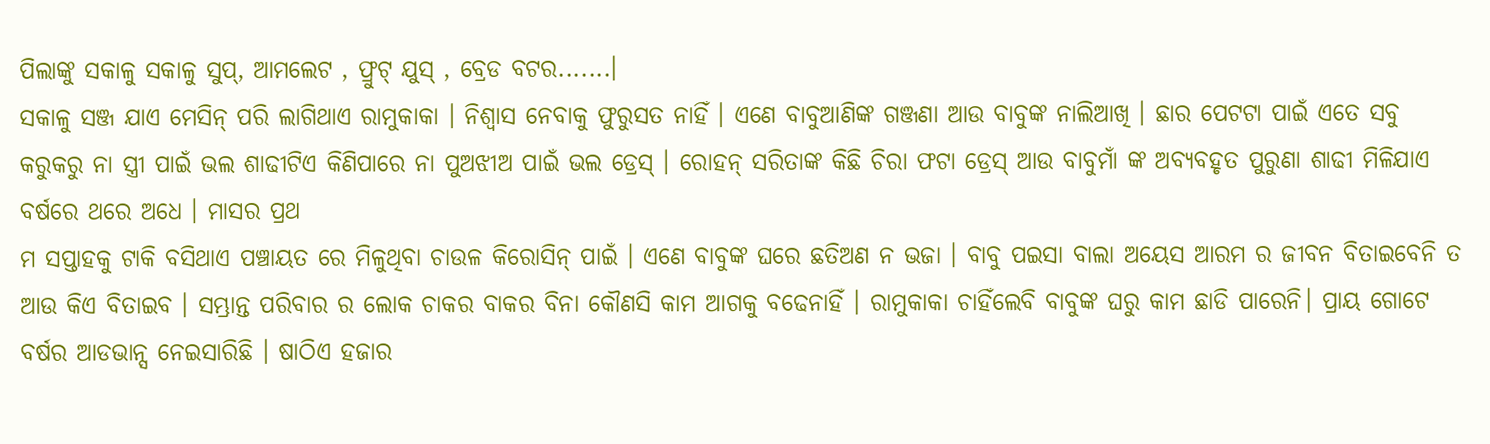ପିଲାଙ୍କୁ ସକାଳୁ ସକାଳୁ ସୁପ୍, ଆମଲେଟ , ଫ୍ରୁଟ୍ ଯୁସ୍ , ବ୍ରେଡ ବଟର.......।
ସକାଳୁ ସଞ୍ଜ ଯାଏ ମେସିନ୍ ପରି ଲାଗିଥାଏ ରାମୁକାକା । ନିଶ୍ବାସ ନେବାକୁ ଫୁରୁସତ ନାହିଁ । ଏଣେ ବାବୁଆଣିଙ୍କ ଗଞ୍ଜଣା ଆଉ ବାବୁଙ୍କ ନାଲିଆଖି । ଛାର ପେଟଟା ପାଇଁ ଏତେ ସବୁ କରୁକରୁ ନା ସ୍ତ୍ରୀ ପାଇଁ ଭଲ ଶାଢୀଟିଏ କିଣିପାରେ ନା ପୁଅଝୀଅ ପାଇଁ ଭଲ ଡ୍ରେସ୍ । ରୋହନ୍ ସରିତାଙ୍କ କିଛି ଚିରା ଫଟା ଡ୍ରେସ୍ ଆଉ ବାବୁମାଁ ଙ୍କ ଅବ୍ୟବହୃତ ପୁରୁଣା ଶାଢୀ ମିଳିଯାଏ ବର୍ଷରେ ଥରେ ଅଧେ । ମାସର ପ୍ରଥ
ମ ସପ୍ତାହକୁ ଟାକି ବସିଥାଏ ପଞ୍ଚାୟତ ରେ ମିଳୁଥିବା ଚାଉଳ କିରୋସିନ୍ ପାଇଁ । ଏଣେ ବାବୁଙ୍କ ଘରେ ଛତିଅଣ ନ ଭଜା । ବାବୁ ପଇସା ବାଲା ଅୟେସ ଆରମ ର ଜୀବନ ବିତାଇବେନି ତ ଆଉ କିଏ ବିତାଇବ । ସମ୍ଭ୍ରାନ୍ତ ପରିବାର ର ଲୋକ ଚାକର ବାକର ବିନା କୌଣସି କାମ ଆଗକୁ ବଢେନାହିଁ । ରାମୁକାକା ଚାହିଁଲେବି ବାବୁଙ୍କ ଘରୁ କାମ ଛାଡି ପାରେନି। ପ୍ରାୟ ଗୋଟେ ବର୍ଷର ଆଡଭାନ୍ସ ନେଇସାରିଛି । ଷାଠିଏ ହଜାର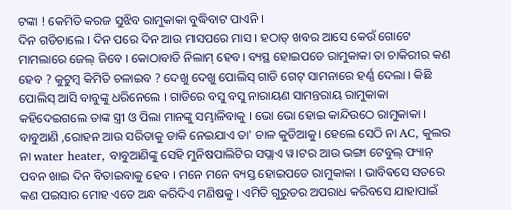ଟଙ୍କା ! କେମିତି କରଜ ସୁଝିବ ରାମୁକାକା ବୁଦ୍ଧିବାଟ ପାଏନି ।
ଦିନ ଗଡିଚାଲେ । ଦିନ ପରେ ଦିନ ଆଉ ମାସପରେ ମାସ । ହଠାତ୍ ଖବର ଆସେ କେଉଁ ଗୋଟେ ମାମଲାରେ ଜେଲ୍ ଜିବେ । କୋଠାବାଡି ନିଲାମ୍ ହେବ। ବ୍ୟସ୍ଥ ହୋଇପଡେ ରାମୁକାକା ତା ଚାକିରୀର କଣ ହେବ ? କୁଟୁମ୍ବ କିମିତି ଚଳାଇବ ? ଦେଖୁ ଦେଖୁ ପୋଲିସ୍ ଗାଡି ଗେଟ୍ ସାମନାରେ ହର୍ଣ୍ଣ ଦେଲା । କିଛି ପୋଲିସ୍ ଆସି ବାବୁଙ୍କୁ ଧରିନେଲେ । ଗାଡିରେ ବସୁ ବସୁ ନାରାୟଣ ସାମନ୍ତରାୟ ରାମୁକାକା କହିଦେଇଗଲେ ତାଙ୍କ ସ୍ତ୍ରୀ ଓ ପିଲା ମାନଙ୍କୁ ସମ୍ଭାଳିବାକୁ । ଭୋ ଭୋ ହୋଇ କାନ୍ଦିଉଠେ ରାମୁକାକା ।
ବାବୁଆଣି ,ରୋହନ ଆଉ ସରିତାକୁ ଡାକି ନେଇଯାଏ ତା' ଚାଳ କୁଡିଆକୁ। ହେଲେ ସେଠି ନା AC, କୁଲର ନା water heater, ବାବୁଆଣିଙ୍କୁ ସେହି ମୁନିଷପାଲିଟିର ସପ୍ଲାଏ ୱ।ଟର ଆଉ ଭଙ୍ଗା ଟେବୁଲ୍ ଫ୍ୟାନ୍ ପବନ ଖାଇ ଦିନ ବିତାଇବାକୁ ହେବ । ମନେ ମନେ ବ୍ୟସ୍ତ ହୋଇପଡେ ରାମୁକାକା । ଭାବିଵସେ ସତରେ କଣ ପଇସାର ମୋହ ଏତେ ଅନ୍ଧ କରିଦିଏ ମଣିଷକୁ । ଏମିତି ଗୁରୁତର ଅପରାଧ କରିବସେ ଯାହାପାଇଁ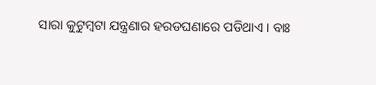ସାରା କୁଟୁମ୍ବଟା ଯନ୍ତ୍ରଣାର ହରଡଘଣାରେ ପଡିଥାଏ। ବାଃ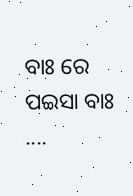ବାଃ ରେ ପଇସା ବାଃ ....